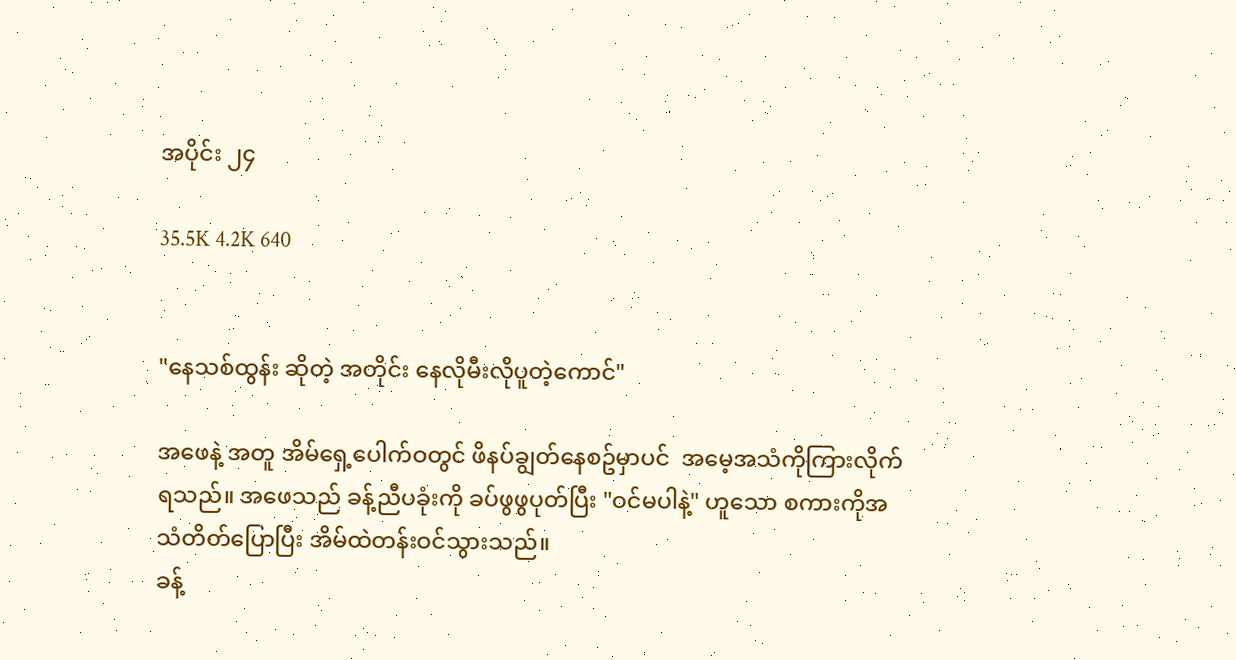အပိုင်း ၂၄

35.5K 4.2K 640


"နေသစ်ထွန်း ဆိုတဲ့ အတိုင်း နေလိုမီးလိုပူတဲ့ကောင်"

အဖေနဲ့ အတူ အိမ်ရှေ့ပေါက်ဝတွင် ဖိနပ်ချွတ်နေစဥ်မှာပင်  အမေ့အသံကိုကြားလိုက်ရသည်။ အဖေသည် ခန့်ညီပခုံးကို ခပ်ဖွဖွပုတ်ပြီး "ဝင်မပါနဲ့" ဟူသော စကားကိုအသံတိတ်ပြောပြီး အိမ်ထဲတန်းဝင်သွားသည်။
ခန့်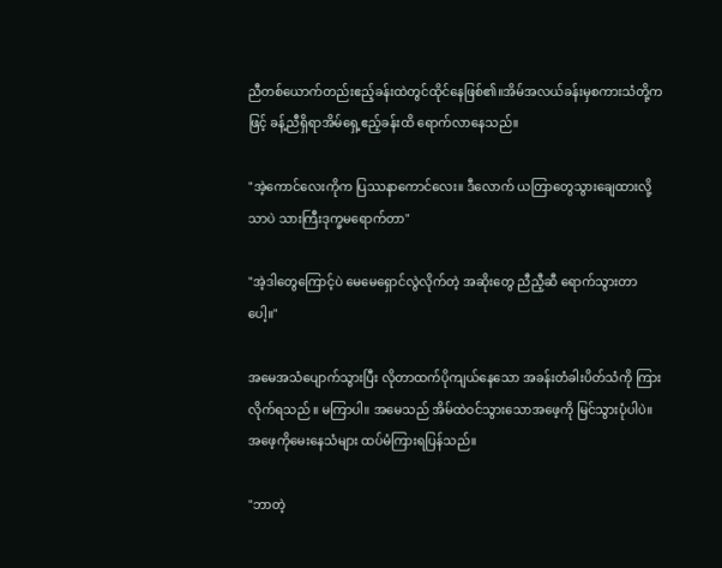ညီတစ်ယောက်တည်းဧည့်ခန်းထဲတွင်ထိုင်နေဖြစ်၏။အိမ်အလယ်ခန်းမှစကားသံတို့ကဖြင့် ခန့်ညီရှိရာအိမ်ရှေ့ဧည့်ခန်းထိ ရောက်လာနေသည်။

"အဲ့ကောင်လေးကိုက ပြဿနာကောင်လေး။ ဒီလောက် ယတြာတွေသွားချေထားလို့သာပဲ သားကြီးဒုက္ခမရောက်တာ"

"အဲ့ဒါတွေကြောင့်ပဲ မေမေရှောင်လွဲလိုက်တဲ့ အဆိုးတွေ ညီညီ့ဆီ ရောက်သွားတာပေါ့။"

အမေအသံပျောက်သွားပြီး လိုတာထက်ပိုကျယ်နေသော အခန်းတံခါးပိတ်သံကို ကြားလိုက်ရသည် ။ မကြာပါ။ အမေသည် အိမ်ထဲဝင်သွားသောအဖေ့ကို မြင်သွားပုံပါပဲ။ အဖေ့ကိုမေးနေသံများ ထပ်မံကြားရပြန်သည်။

"ဘာတဲ့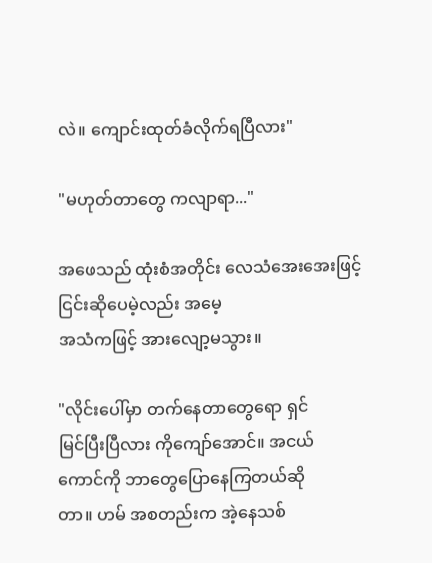လဲ။ ကျောင်းထုတ်ခံလိုက်ရပြီလား"

"မဟုတ်တာတွေ ကလျာရာ..."

အဖေသည် ထုံးစံအတိုင်း လေသံအေးအေးဖြင့် ငြင်းဆိုပေမဲ့လည်း အမေ့
အသံကဖြင့် အားလျော့မသွား။

"လိုင်းပေါ်မှာ တက်နေတာတွေရော ရှင်
မြင်ပြီးပြီလား ကိုကျော်အောင်။ အငယ်
ကောင်ကို ဘာတွေပြောနေကြတယ်ဆို
တာ။ ဟမ် အစတည်းက အဲ့နေသစ်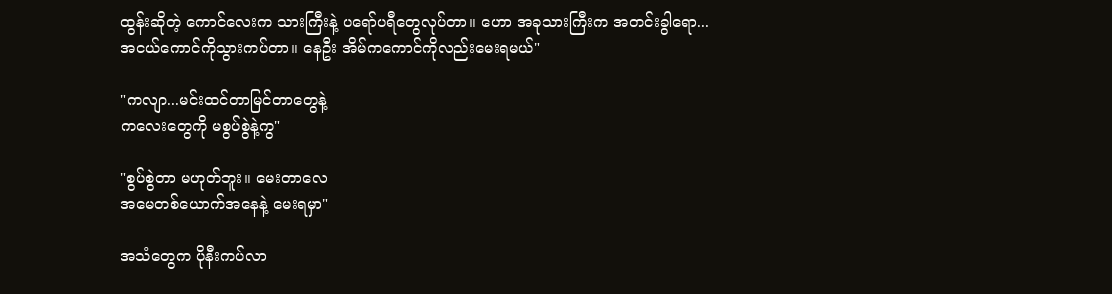ထွန်းဆိုတဲ့ ကောင်လေးက သားကြီးနဲ့ ပရော်ပရီတွေလုပ်တာ။ ဟော အခုသားကြီးက အတင်းခွါရော...အငယ်ကောင်ကိုသွားကပ်တာ။ နေဦး အိမ်ကကောင်ကိုလည်းမေးရမယ်"

"ကလျာ...မင်းထင်တာမြင်တာတွေနဲ့
ကလေးတွေကို မစွပ်စွဲနဲ့ကွ"

"စွပ်စွဲတာ မဟုတ်ဘူး။ မေးတာလေ
အမေတစ်ယောက်အနေနဲ့ မေးရမှာ"

အသံတွေက ပိုနီးကပ်လာ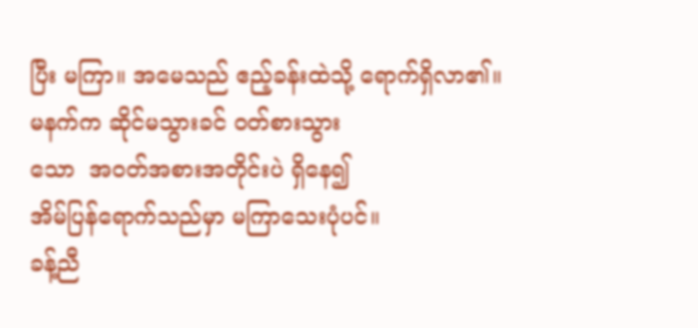ပြီး မကြာ။ အမေသည် ဧည့်ခန်းထဲသို့ ရောက်ရှိလာ၏။
မနက်က ဆိုင်မသွားခင် ဝတ်စားသွား
သော  အဝတ်အစားအတိုင်းပဲ ရှိနေ၍
အိမ်ပြန်ရောက်သည်မှာ မကြာသေးပုံပင်။
ခန့်ညီ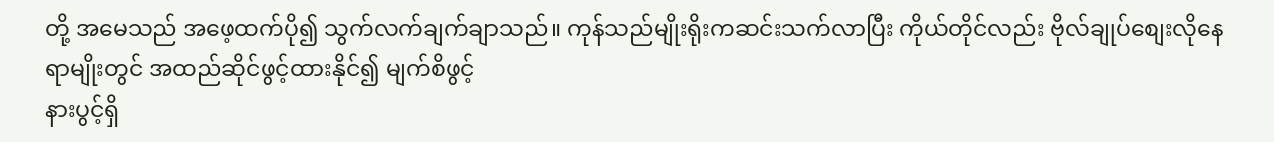တို့ အမေသည် အဖေ့ထက်ပို၍ သွက်လက်ချက်ချာသည်။ ကုန်သည်မျိုးရိုးကဆင်းသက်လာပြီး ကိုယ်တိုင်လည်း ဗိုလ်ချုပ်စျေးလိုနေရာမျိုးတွင် အထည်ဆိုင်ဖွင့်ထားနိုင်၍ မျက်စိဖွင့်
နားပွင့်ရှိ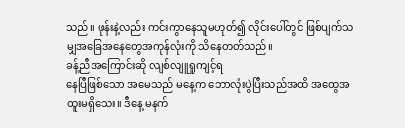သည်။ ဖုန်းနဲ့လည်း ကင်းကွာနေသူမဟုတ်၍ လိုင်းပေါ်တွင် ဖြစ်ပျက်သမျှအခြေအနေတွေအကုန်လုံးကို သိနေတတ်သည်။
ခန့်ညီအကြောင်းဆို လျစ်လျူရှုကျင့်ရ
နေပြီဖြစ်သော အမေသည် မနေ့က ဘောလုံးပွဲပြီးသည်အထိ အထွေအထူးမရှိသေး။ ဒီနေ့ မနက်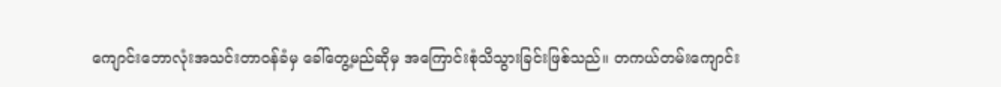ကျောင်းဘောလုံးအသင်းတာဝန်ခံမှ ခေါ်တွေ့မည်ဆိုမှ အကြောင်းစုံသိသွားခြင်းဖြစ်သည်။ တကယ်တမ်းကျောင်း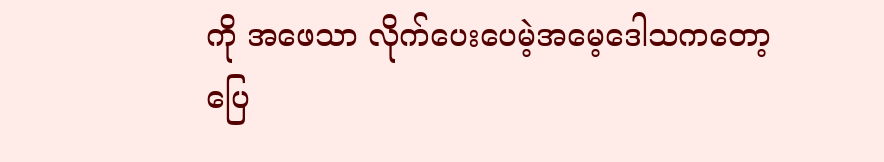ကို အဖေသာ လိုက်ပေးပေမဲ့အမေ့ဒေါသကတော့ ပြေ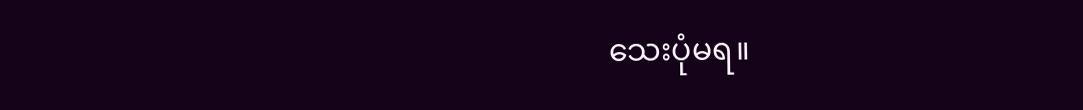သေးပုံမရ။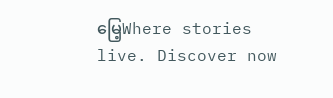မြေ့Where stories live. Discover now